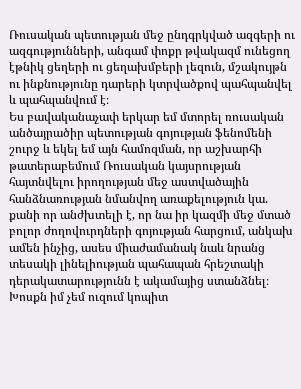Ռուսական պետության մեջ ընդգրկված ազգերի ու ազգությունների, անգամ փոքր թվակազմ ունեցող էթնիկ ցեղերի ու ցեղախմբերի լեզուն, մշակույթն ու ինքնությունը դարերի կտրվածքով պահպանվել և պահպանվում է։
Ես բավականաչափ երկար եմ մտորել ռուսական անծայրածիր պետության գոյության ֆենոմենի շուրջ և եկել եմ այն համոզման, որ աշխարհի թատերաբեմում Ռուսական կայսրության հայտնվելու իրողության մեջ աստվածային հանձնառության նմանվող առաքելություն կա. քանի որ անժխտելի է, որ նա իր կազմի մեջ մտած բոլոր ժողովուրդների գոյության հարցում, անկախ ամեն ինչից, ասես միաժամանակ նաև նրանց տեսակի լինելիության պահապան հրեշտակի դերակատարությունն է ակամայից ստանձնել։
Խոսքն իմ չեմ ուզում կոպիտ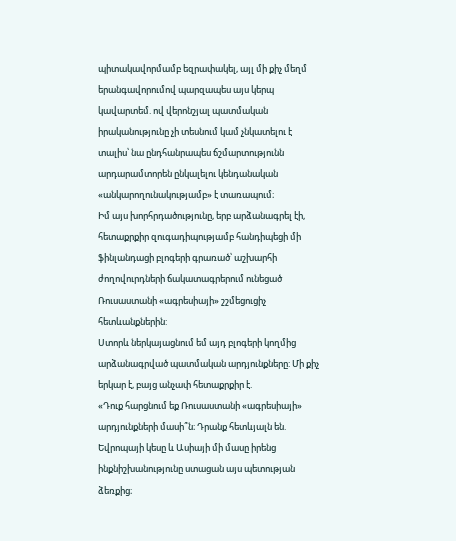պիտակավորմամբ եզրափակել, այլ մի քիչ մեղմ երանգավորումով պարզապես այս կերպ կավարտեմ. ով վերոնշյալ պատմական իրականությունը չի տեսնում կամ չնկատելու է տալիս՝ նա ընդհանրապես ճշմարտությունն արդարամտորեն ընկալելու կենդանական «անկարողունակությամբ» է տառապում։
Իմ այս խորհրդածությունը, երբ արձանագրել էի, հետաքրքիր զուգադիպությամբ հանդիպեցի մի ֆինլանդացի բլոգերի գրառած՝ աշխարհի ժողովուրդների ճակատագրերում ունեցած Ռուսաստանի «ագրեսիայի» շշմեցուցիչ հետևանքներին:
Ստորև ներկայացնում եմ այդ բլոգերի կողմից արձանագրված պատմական արդյունքները: Մի քիչ երկար է, բայց անչափ հետաքրքիր է.
«Դուք հարցնում եք Ռուսաստանի «ագրեսիայի» արդյունքների մասի՞ն։ Դրանք հետևյալն են. Եվրոպայի կեսը և Ասիայի մի մասը իրենց ինքնիշխանությունը ստացան այս պետության ձեռքից։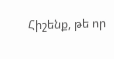Հիշենք, թե որ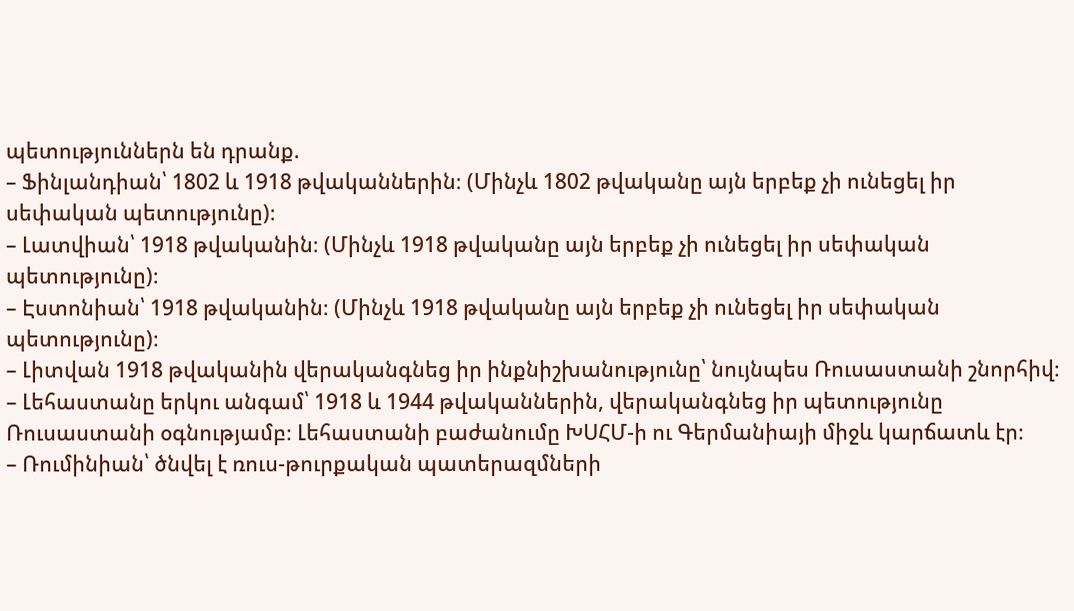պետություններն են դրանք.
– Ֆինլանդիան՝ 1802 և 1918 թվականներին։ (Մինչև 1802 թվականը այն երբեք չի ունեցել իր սեփական պետությունը)։
– Լատվիան՝ 1918 թվականին։ (Մինչև 1918 թվականը այն երբեք չի ունեցել իր սեփական պետությունը)։
– Էստոնիան՝ 1918 թվականին։ (Մինչև 1918 թվականը այն երբեք չի ունեցել իր սեփական պետությունը)։
– Լիտվան 1918 թվականին վերականգնեց իր ինքնիշխանությունը՝ նույնպես Ռուսաստանի շնորհիվ։
– Լեհաստանը երկու անգամ՝ 1918 և 1944 թվականներին, վերականգնեց իր պետությունը Ռուսաստանի օգնությամբ։ Լեհաստանի բաժանումը ԽՍՀՄ-ի ու Գերմանիայի միջև կարճատև էր։
– Ռումինիան՝ ծնվել է ռուս-թուրքական պատերազմների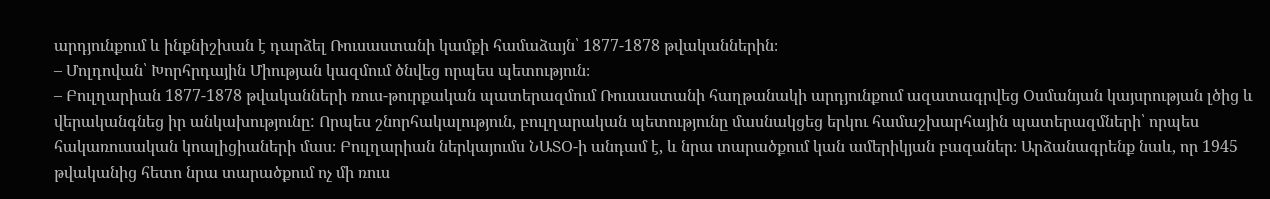արդյունքում և ինքնիշխան է դարձել Ռուսաստանի կամքի համաձայն՝ 1877-1878 թվականներին։
– Մոլդովան՝ Խորհրդային Միության կազմում ծնվեց որպես պետություն։
– Բուլղարիան 1877-1878 թվականների ռուս-թուրքական պատերազմում Ռուսաստանի հաղթանակի արդյունքում ազատագրվեց Օսմանյան կայսրության լծից և վերականգնեց իր անկախությունը: Որպես շնորհակալություն, բուլղարական պետությունը մասնակցեց երկու համաշխարհային պատերազմների՝ որպես հակառուսական կոալիցիաների մաս։ Բուլղարիան ներկայումս ՆԱՏՕ-ի անդամ է, և նրա տարածքում կան ամերիկյան բազաներ։ Արձանագրենք նաև, որ 1945 թվականից հետո նրա տարածքում ոչ մի ռուս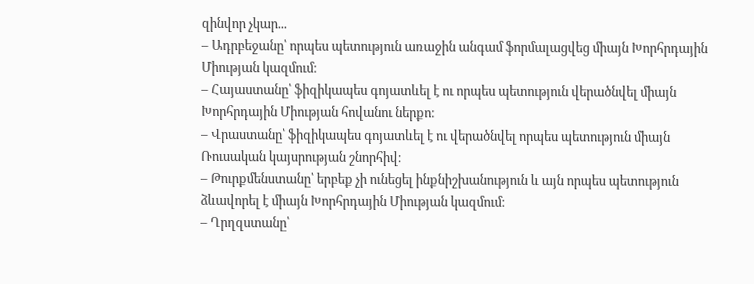զինվոր չկար...
– Ադրբեջանը՝ որպես պետություն առաջին անգամ ֆորմալացվեց միայն Խորհրդային Միության կազմում։
– Հայաստանը՝ ֆիզիկապես գոյատևել է ու որպես պետություն վերածնվել միայն Խորհրդային Միության հովանու ներքո։
– Վրաստանը՝ ֆիզիկապես գոյատևել է ու վերածնվել որպես պետություն միայն Ռուսական կայսրության շնորհիվ։
– Թուրքմենստանը՝ երբեք չի ունեցել ինքնիշխանություն և այն որպես պետություն ձևավորել է միայն Խորհրդային Միության կազմում։
– Ղրղզստանը՝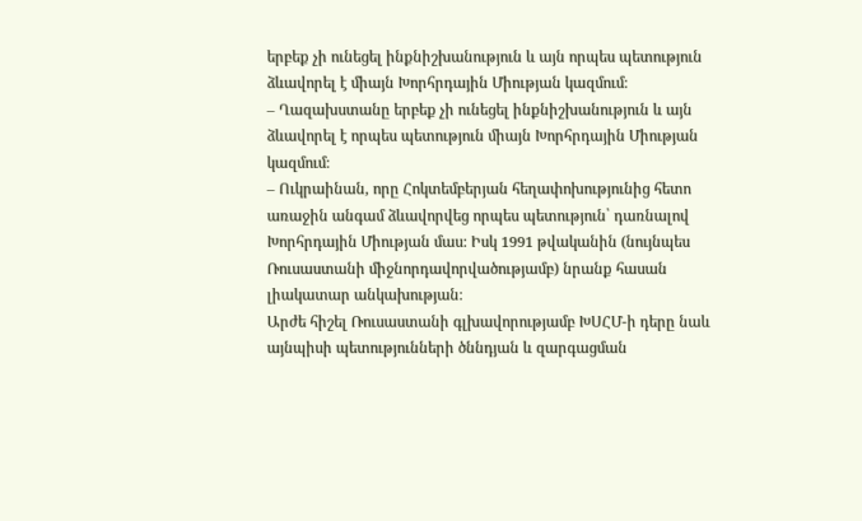երբեք չի ունեցել ինքնիշխանություն և այն որպես պետություն ձևավորել է միայն Խորհրդային Միության կազմում։
– Ղազախստանը երբեք չի ունեցել ինքնիշխանություն և այն ձևավորել է որպես պետություն միայն Խորհրդային Միության կազմում։
– Ուկրաինան, որը Հոկտեմբերյան հեղափոխությունից հետո առաջին անգամ ձևավորվեց որպես պետություն՝ դառնալով Խորհրդային Միության մաս: Իսկ 1991 թվականին (նույնպես Ռուսաստանի միջնորդավորվածությամբ) նրանք հասան լիակատար անկախության։
Արժե հիշել Ռուսաստանի գլխավորությամբ ԽՍՀՄ-ի դերը նաև այնպիսի պետությունների ծննդյան և զարգացման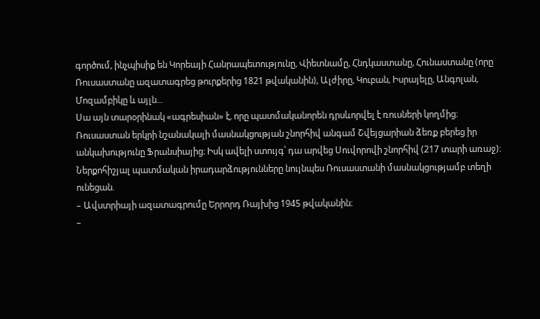գործում, ինչպիսիք են Կորեայի Հանրապետությունը, Վիետնամը, Հնդկաստանը, Հունաստանը (որը Ռուսաստանը ազատագրեց թուրքերից 1821 թվականին), Ալժիրը, Կուբան, Իսրայելը, Անգոլան, Մոզամբիկը և այլն...
Սա այն տարօրինակ «ագրեսիան» է, որը պատմականորեն դրսևորվել է ռուսների կողմից։
Ռուսաստան երկրի նշանակալի մասնակցության շնորհիվ անգամ Շվեյցարիան ձեռք բերեց իր անկախությունը Ֆրանսիայից։ Իսկ ավելի ստույգ՝ դա արվեց Սուվորովի շնորհիվ (217 տարի առաջ):
Ներքոհիշյալ պատմական իրադարձությունները նույնպես Ռուսաստանի մասնակցությամբ տեղի ունեցան.
– Ավստրիայի ազատագրումը Երրորդ Ռայխից 1945 թվականին։
–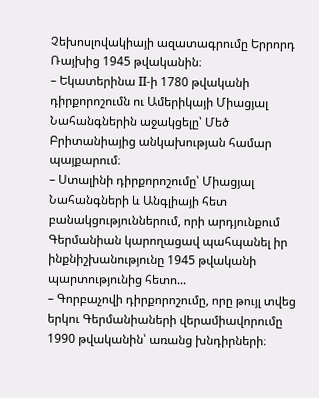Չեխոսլովակիայի ազատագրումը Երրորդ Ռայխից 1945 թվականին։
– Եկատերինա II-ի 1780 թվականի դիրքորոշումն ու Ամերիկայի Միացյալ Նահանգներին աջակցելը՝ Մեծ Բրիտանիայից անկախության համար պայքարում։
– Ստալինի դիրքորոշումը՝ Միացյալ Նահանգների և Անգլիայի հետ բանակցություններում, որի արդյունքում Գերմանիան կարողացավ պահպանել իր ինքնիշխանությունը 1945 թվականի պարտությունից հետո...
– Գորբաչովի դիրքորոշումը, որը թույլ տվեց երկու Գերմանիաների վերամիավորումը 1990 թվականին՝ առանց խնդիրների։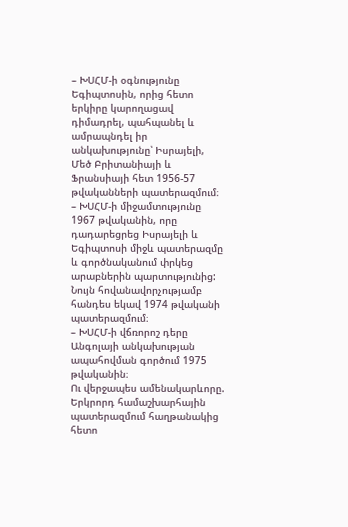– ԽՍՀՄ-ի օգնությունը Եգիպտոսին, որից հետո երկիրը կարողացավ դիմադրել, պահպանել և ամրապնդել իր անկախությունը՝ Իսրայելի, Մեծ Բրիտանիայի և Ֆրանսիայի հետ 1956-57 թվականների պատերազմում։
– ԽՍՀՄ-ի միջամտությունը 1967 թվականին, որը դադարեցրեց Իսրայելի և Եգիպտոսի միջև պատերազմը և գործնականում փրկեց արաբներին պարտությունից: Նույն հովանավորչությամբ հանդես եկավ 1974 թվականի պատերազմում։
– ԽՍՀՄ-ի վճռորոշ դերը Անգոլայի անկախության ապահովման գործում 1975 թվականին։
Ու վերջապես ամենակարևորը. Երկրորդ համաշխարհային պատերազմում հաղթանակից հետո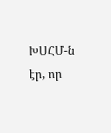ԽՍՀՄ-ն էր, որ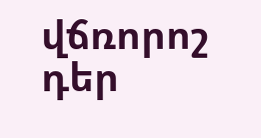վճռորոշ դեր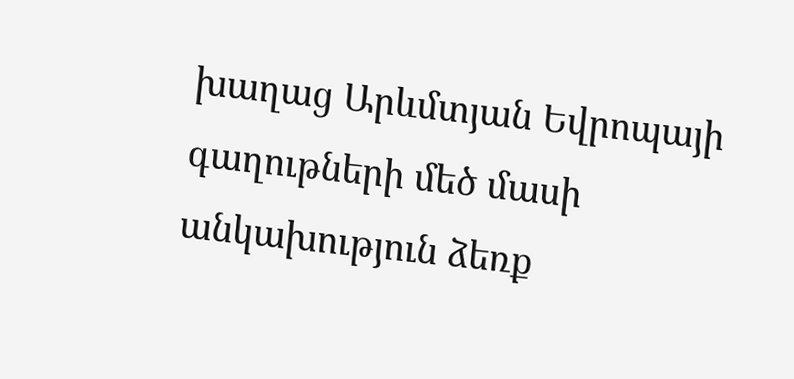խաղաց Արևմտյան Եվրոպայի գաղութների մեծ մասի անկախություն ձեռք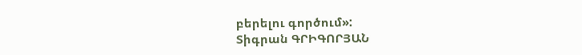բերելու գործում»:
Տիգրան ԳՐԻԳՈՐՅԱՆ